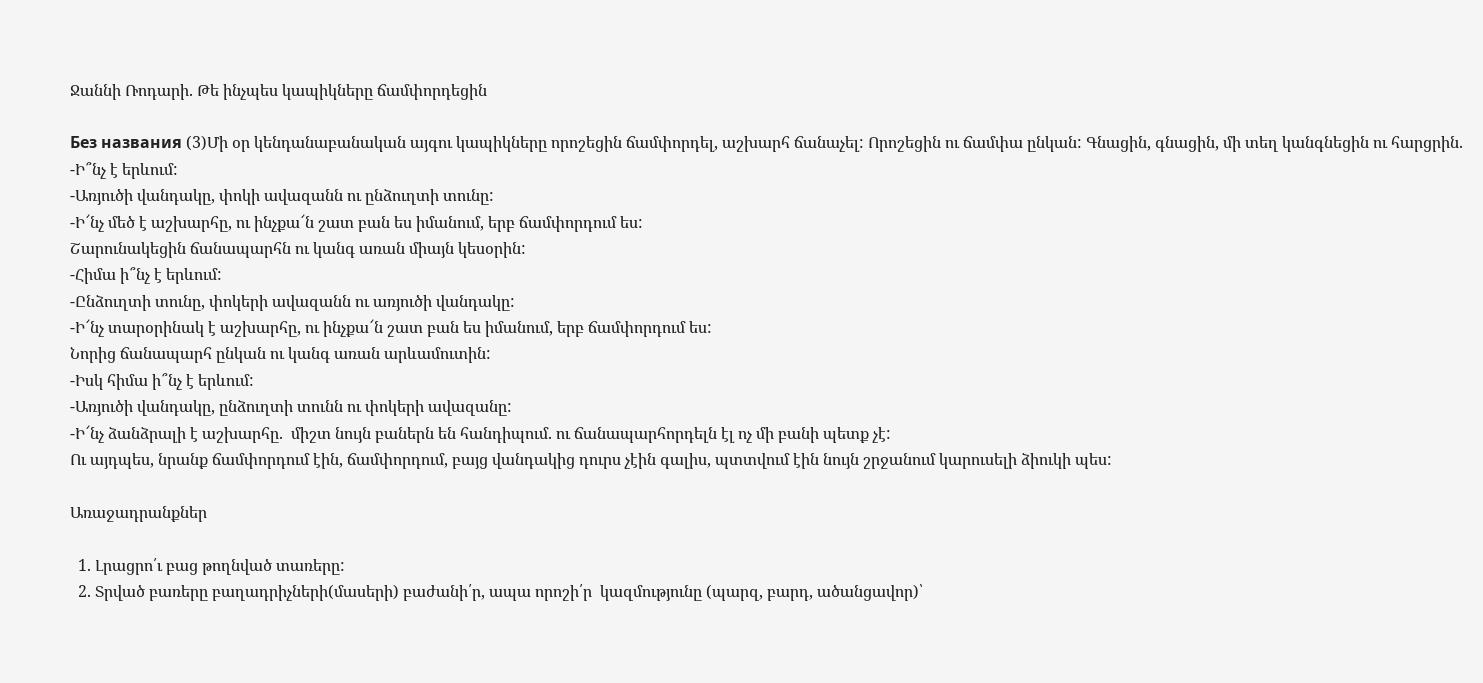Ջաննի Ռոդարի. Թե ինչպես կապիկները ճամփորդեցին

Без названия (3)Մի օր կենդանաբանական այգու կապիկները որոշեցին ճամփորդել, աշխարհ ճանաչել: Որոշեցին ու ճամփա ընկան: Գնացին, գնացին, մի տեղ կանգնեցին ու հարցրին.
-Ի՞նչ է երևում:
-Առյուծի վանդակը, փոկի ավազանն ու ընձուղտի տունը:
-Ի՜նչ մեծ է աշխարհը, ու ինչքա՜ն շատ բան ես իմանում, երբ ճամփորդում ես:
Շարունակեցին ճանապարհն ու կանգ առան միայն կեսօրին:
-Հիմա ի՞նչ է երևում:
-Ընձուղտի տունը, փոկերի ավազանն ու առյուծի վանդակը:
-Ի՜նչ տարօրինակ է աշխարհը, ու ինչքա՜ն շատ բան ես իմանում, երբ ճամփորդում ես:
Նորից ճանապարհ ընկան ու կանգ առան արևամուտին:
-Իսկ հիմա ի՞նչ է երևում:
-Առյուծի վանդակը, ընձուղտի տունն ու փոկերի ավազանը:
-Ի՜նչ ձանձրալի է աշխարհը.  միշտ նույն բաներն են հանդիպում. ու ճանապարհորդելն էլ ոչ մի բանի պետք չէ:
Ու այդպես, նրանք ճամփորդում էին, ճամփորդում, բայց վանդակից դուրս չէին գալիս, պտտվում էին նույն շրջանում կարուսելի ձիուկի պես:

Առաջադրանքներ

  1. Լրացրո՛ւ բաց թողնված տառերը:
  2. Տրված բառերը բաղադրիչների(մասերի) բաժանի՛ր, ապա որոշի՛ր  կազմությունը (պարզ, բարդ, ածանցավոր)՝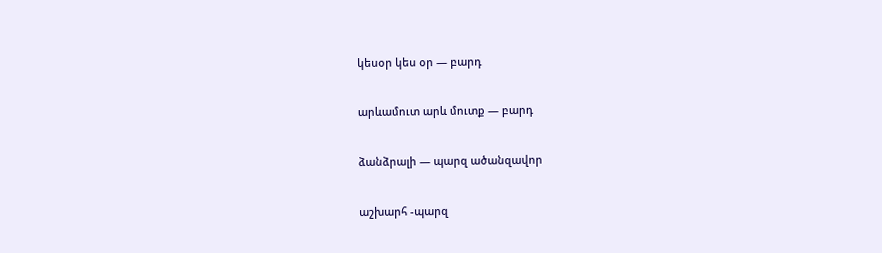կեսօր կես օր — բարդ

արևամուտ արև մուտք — բարդ

ձանձրալի — պարզ ածանզավոր

աշխարհ -պարզ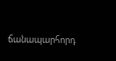ճանապարհորդ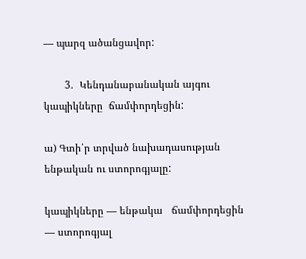— պարզ ածանցավոր:

       3.  Կենդանաբանական այգու կապիկները  ճամփորդեցին:

ա) Գտի՛ր տրված նախադասության ենթական ու ստորոգյալը:

կապիկները — ենթակա   ճամփորդեցին — ստորոգյալ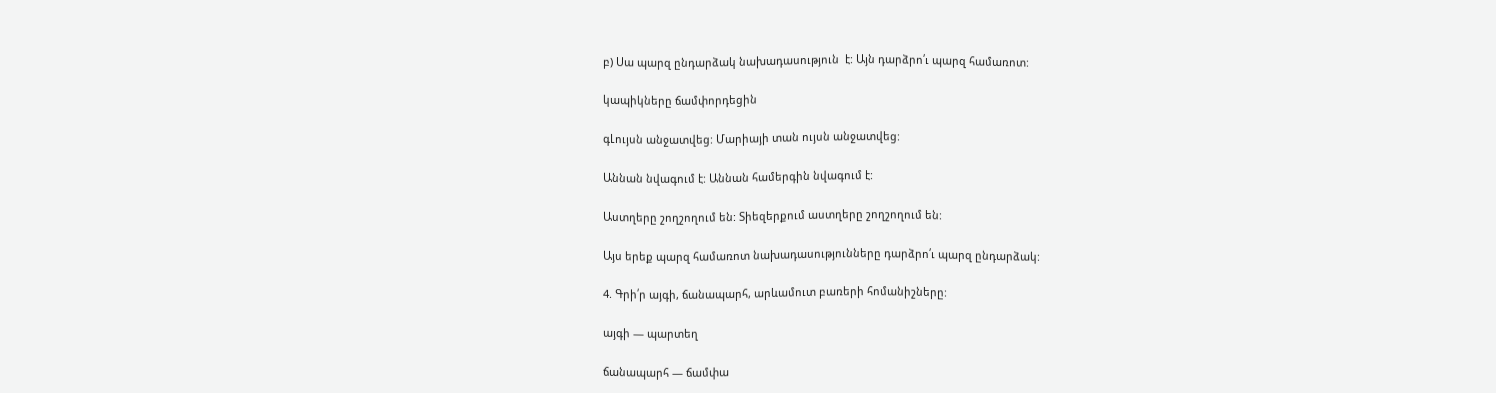բ) Սա պարզ ընդարձակ նախադասություն  է: Այն դարձրո՛ւ պարզ համառոտ:

կապիկները ճամփորդեցին

գԼույսն անջատվեց: Մարիայի տան ույսն անջատվեց:

Աննան նվագում է: Աննան համերգին նվագում է:

Աստղերը շողշողում են: Տիեզերքում աստղերը շողշողում են:

Այս երեք պարզ համառոտ նախադասությունները դարձրո՛ւ պարզ ընդարձակ:

4. Գրի՛ր այգի, ճանապարհ, արևամուտ բառերի հոմանիշները:

այգի — պարտեղ

ճանապարհ — ճամփա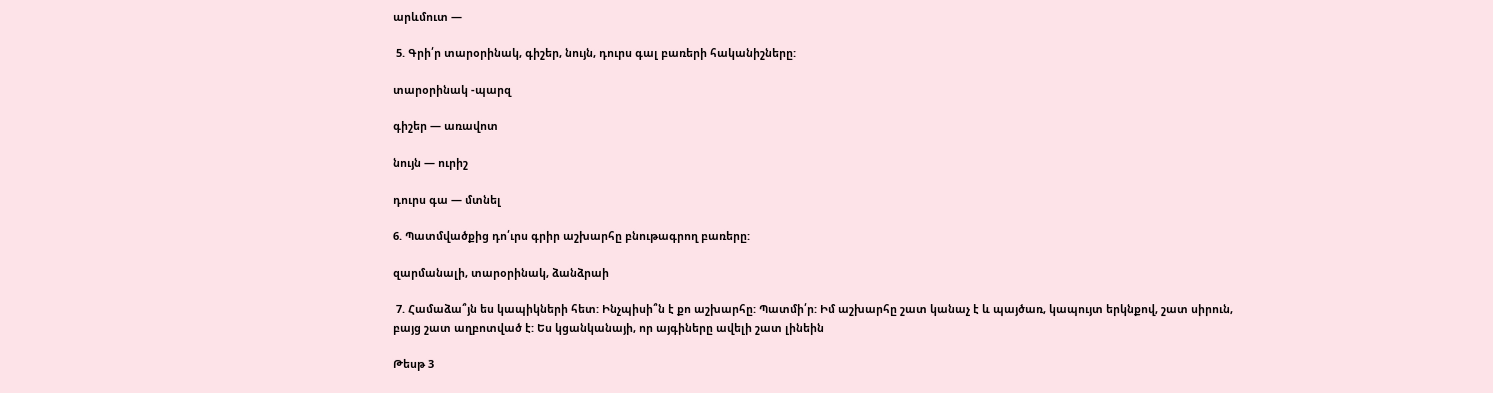արևմուտ —

 5. Գրի՛ր տարօրինակ, գիշեր, նույն, դուրս գալ բառերի հականիշները:

տարօրինակ -պարզ

գիշեր — առավոտ

նույն — ուրիշ

դուրս գա — մտնել

6. Պատմվածքից դո՛ւրս գրիր աշխարհը բնութագրող բառերը:

զարմանալի, տարօրինակ, ձանձրաի

 7. Համաձա՞յն ես կապիկների հետ: Ինչպիսի՞ն է քո աշխարհը: Պատմի՛ր: Իմ աշխարհը շատ կանաչ է և պայծառ, կապույտ երկնքով, շատ սիրուն, բայց շատ աղբոտված է: Ես կցանկանայի, որ այգիները ավելի շատ լինեին

Թեսթ 3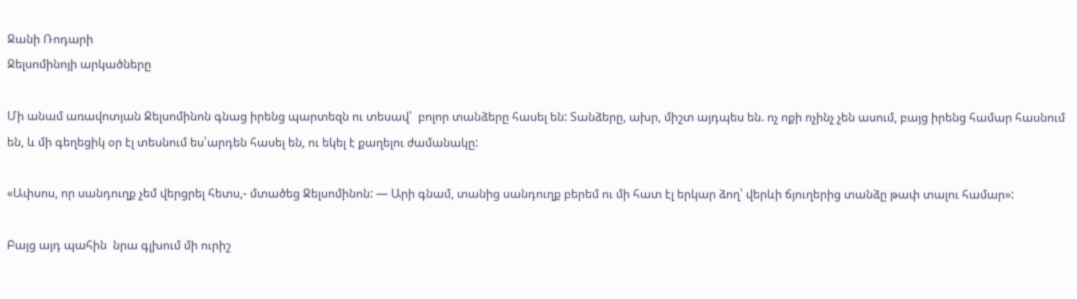Ջանի Ռոդարի
Ջելսոմինոյի արկածները

Մի անամ առավոտյան Ջելսոմինոն գնաց իրենց պարտեզն ու տեսավ՝  բոլոր տանձերը հասել են: Տանձերը, ախր, միշտ այդպես են. ոչ ոքի ոչինչ չեն ասում, բայց իրենց համար հասնում են, և մի գեղեցիկ օր էլ տեսնում ես՝արդեն հասել են, ու եկել է քաղելու ժամանակը:

«Ափսոս, որ սանդուղք չեմ վերցրել հետս,- մտածեց Ջելսոմինոն: — Արի գնամ, տանից սանդուղք բերեմ ու մի հատ էլ երկար ձող՝ վերևի ճյուղերից տանձը թափ տալու համար»:

Բայց այդ պահին  նրա գլխում մի ուրիշ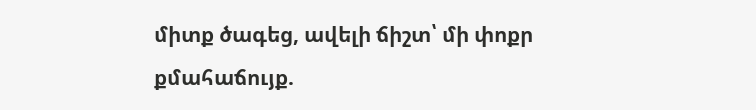միտք ծագեց, ավելի ճիշտ՝ մի փոքր քմահաճույք.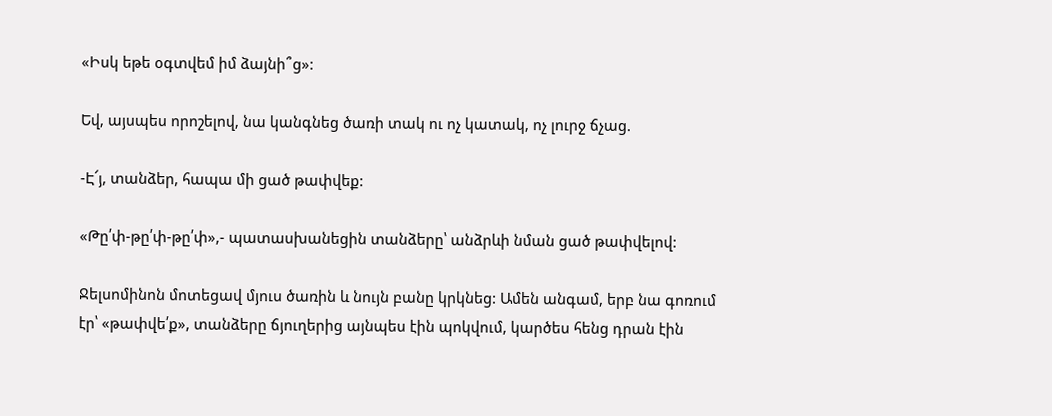«Իսկ եթե օգտվեմ իմ ձայնի՞ց»:

Եվ, այսպես որոշելով, նա կանգնեց ծառի տակ ու ոչ կատակ, ոչ լուրջ ճչաց.

-Է՜յ, տանձեր, հապա մի ցած թափվեք:

«Թը՛փ-թը՛փ-թը՛փ»,- պատասխանեցին տանձերը՝ անձրևի նման ցած թափվելով:

Ջելսոմինոն մոտեցավ մյուս ծառին և նույն բանը կրկնեց: Ամեն անգամ, երբ նա գոռում էր՝ «թափվե՛ք», տանձերը ճյուղերից այնպես էին պոկվում, կարծես հենց դրան էին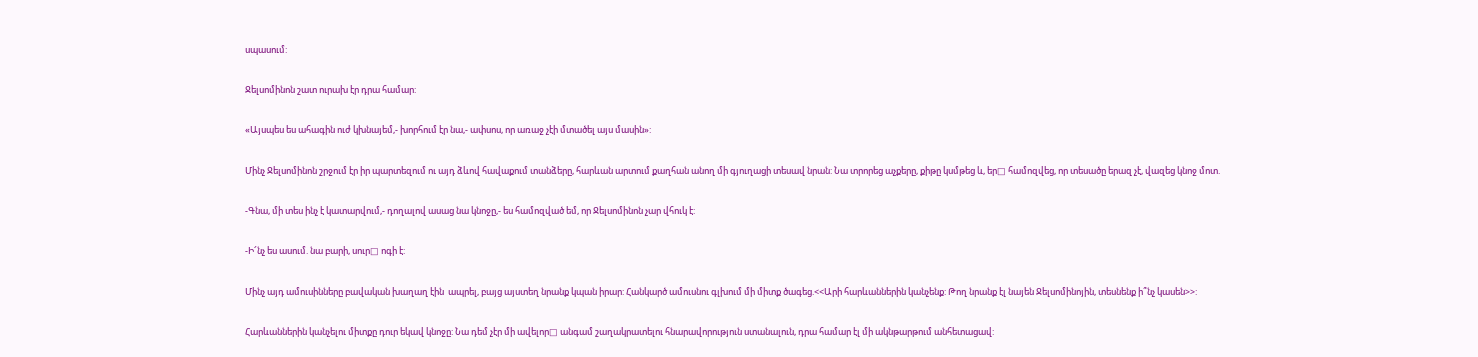սպասում:

Ջելսոմինոն շատ ուրախ էր դրա համար:

«Այսպես ես ահագին ուժ կխնայեմ,- խորհում էր նա,- ափսոս, որ առաջ չէի մտածել այս մասին»:

Մինչ Ջելսոմինոն շրջում էր իր պարտեզում ու այդ ձևով հավաքում տանձերը, հարևան արտում քաղհան անող մի գյուղացի տեսավ նրան: Նա տրորեց աչքերը, քիթը կսմթեց և, եր□ համոզվեց, որ տեսածը երազ չէ, վազեց կնոջ մոտ.

-Գնա, մի տես ինչ է կատարվում,- դողալով ասաց նա կնոջը,- ես համոզված եմ, որ Ջելսոմինոն չար վհուկ է:

-Ի՜նչ ես ասում. նա բարի, սուր□ ոգի է:

Մինչ այդ ամուսինները բավական խաղաղ էին  ապրել, բայց այստեղ նրանք կպան իրար: Հանկարծ ամուսնու գլխում մի միտք ծագեց.<<Արի հարևաններին կանչենք: Թող նրանք էլ նայեն Ջելսոմինոյին, տեսնենք ի՞նչ կասեն>>:

Հարևաններին կանչելու միտքը դուր եկավ կնոջը: Նա դեմ չէր մի ավելոր□ անգամ շաղակրատելու հնարավորություն ստանալուն, դրա համար էլ մի ակնթարթում անհետացավ: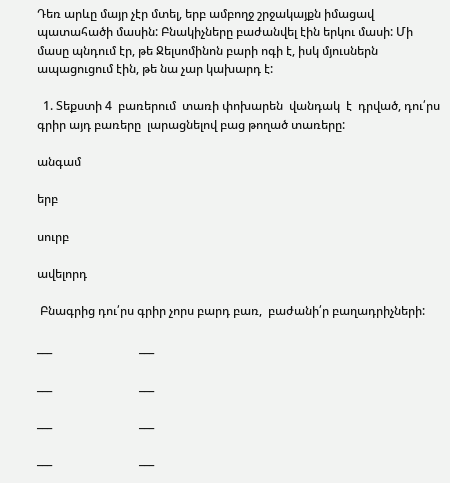Դեռ արևը մայր չէր մտել, երբ ամբողջ շրջակայքն իմացավ պատահածի մասին: Բնակիչները բաժանվել էին երկու մասի: Մի մասը պնդում էր, թե Ջելսոմինոն բարի ոգի է, իսկ մյուսներն ապացուցում էին, թե նա չար կախարդ է:

  1. Տեքստի 4  բառերում  տառի փոխարեն  վանդակ  է  դրված, դու՛րս գրիր այդ բառերը  լարացնելով բաց թողած տառերը:

անգամ

երբ

սուրբ

ավելորդ

 Բնագրից դու՛րս գրիր չորս բարդ բառ,  բաժանի՛ր բաղադրիչների:

___                             ___

___                             ___

___                             ___

___                             ___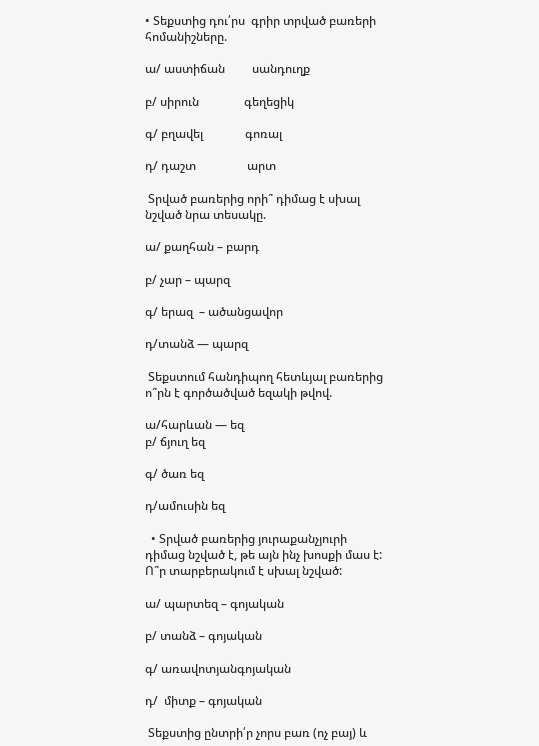• Տեքստից դու՛րս  գրիր տրված բառերի հոմանիշները.

ա/ աստիճան         սանդուղք

բ/ սիրուն               գեղեցիկ

գ/ բղավել              գոռալ

դ/ դաշտ                 արտ

 Տրված բառերից որի՞ դիմաց է սխալ նշված նրա տեսակը.

ա/ քաղհան – բարդ

բ/ չար – պարզ

գ/ երազ  – ածանցավոր

դ/տանձ — պարզ

 Տեքստում հանդիպող հետևյալ բառերից ո՞րն է գործածված եզակի թվով.

ա/հարևան — եզ
բ/ ճյուղ եզ

գ/ ծառ եզ

դ/ամուսին եզ

  • Տրված բառերից յուրաքանչյուրի դիմաց նշված է, թե այն ինչ խոսքի մաս է: Ո՞ր տարբերակում է սխալ նշված:

ա/ պարտեզ – գոյական

բ/ տանձ – գոյական

գ/ առավոտյանգոյական

դ/  միտք – գոյական

 Տեքստից ընտրի՛ր չորս բառ (ոչ բայ) և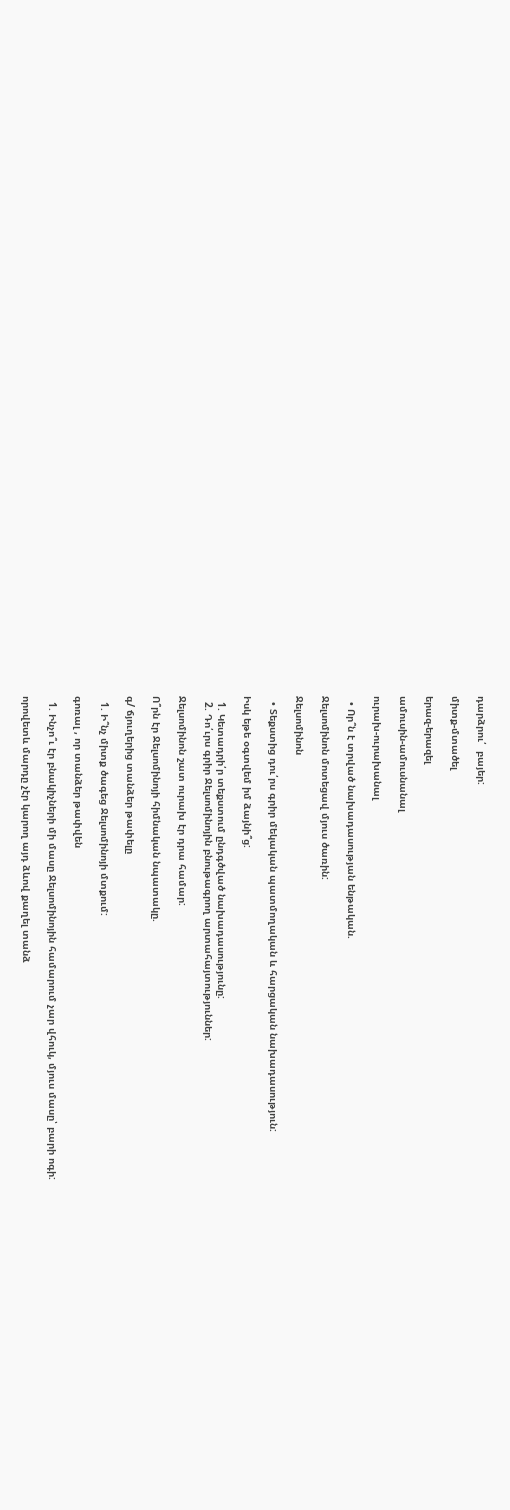դարձրու՛  բայեր:

միտք-մտածել

երազ-երազել

ամուսին-ամուսնանալ

ուրախ-ուրախանալ

  • Որ՞ն է տրված նախադասության ենթական.

Ջելսոմինոն մոտեցավ մյուս ծառին:

Ջելսոմինոն

  • Տեքստից դու՛րս գրիր մեկական պատմողական և հարցական նախադասություն:

Իսկ եթե օգտվեմ իմ ձայնի՞ց:

  1. Կետադրի՛ր տեքստում ընդգծված նախադասությունը:
  2. Դո՛ւրս գրիր Ջելսոմինոյին բնութագրող արտահայտություններ:

Ջելսոմինոն շատ ուրախ էր դրա համար:

Ո՞րն էր Ջելսոմինոյի հիմնական նպատակը.

գ/ ճյուղերից տանձեր թափելը

  1. Ի՞նչ միտք ծագեց Ջելսոմինոյի մտքում:

գոռալ , որ տանձեր թափվեն

  1. Ինչո՞ւ էր բնակիչների մի մասը Ջելսոմինոյին համարում չար վհուկ, մյուս մասը՝ բարի ոգի:

որովետև մարդը չէր կարող այդ ձևով քաղել տանձ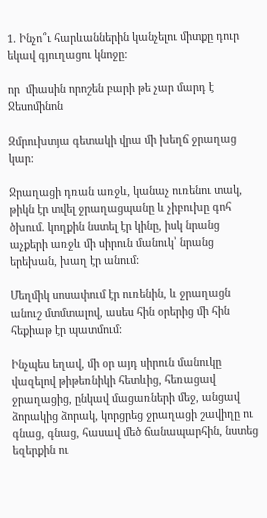1. Ինչո՞ւ հարևաններին կանչելու միտքը դուր եկավ գյուղացու կնոջը:

որ  միասին որոշեն բարի թե չար մարդ է Ջեսոմինոն

Զմրուխտյա գետակի վրա մի խեղճ ջրաղաց կար:

Ջրաղացի դռան առջև, կանաչ ուռենու տակ, թիկն էր տվել ջրաղացպանը և չիբուխը գոհ ծխում. կողքին նստել էր կինը, իսկ նրանց աչքերի առջև մի սիրուն մանուկ՝ նրանց երեխան, խաղ էր անում:

Մեղմիկ սոսափում էր ուռենին, և ջրաղացն անուշ մտմտալով, ասես հին օրերից մի հին հեքիաթ էր պատմում:

Ինչպես եղավ, մի օր այդ սիրուն մանուկը վազելով թիթեռնիկի հետևից, հեռացավ ջրաղացից, ընկավ մացառների մեջ, անցավ ձորակից ձորակ, կորցրեց ջրաղացի շավիղը ու գնաց, գնաց, հասավ մեծ ճանապարհին, նստեց եզերքին ու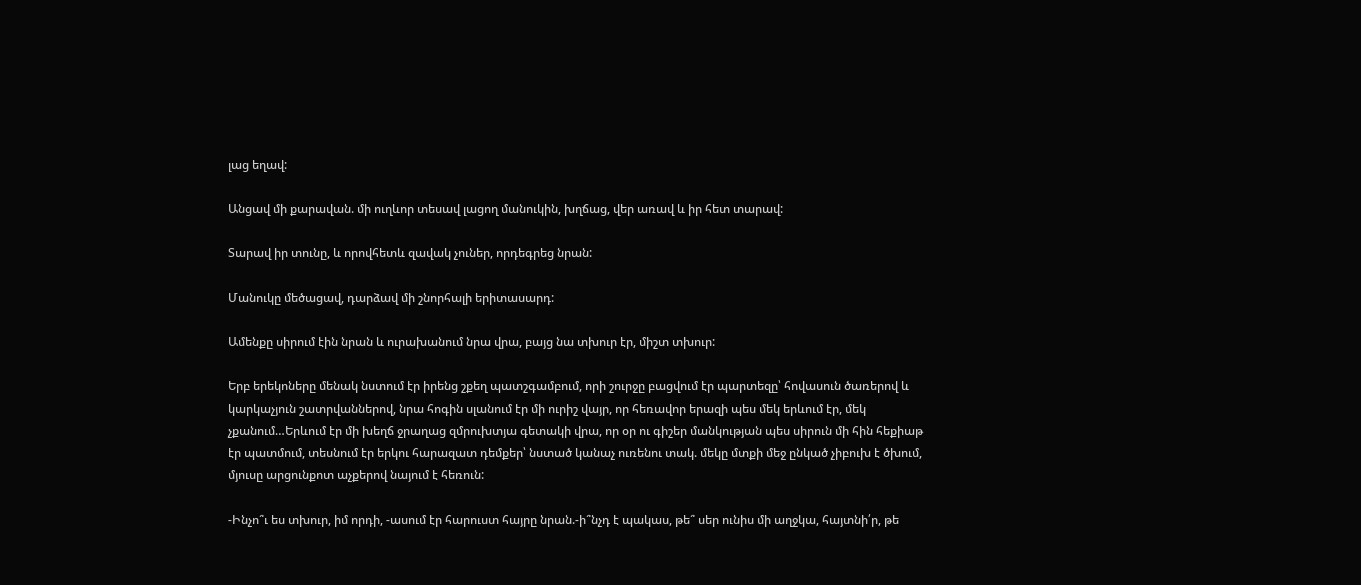լաց եղավ:

Անցավ մի քարավան. մի ուղևոր տեսավ լացող մանուկին, խղճաց, վեր առավ և իր հետ տարավ:

Տարավ իր տունը, և որովհետև զավակ չուներ, որդեգրեց նրան:

Մանուկը մեծացավ, դարձավ մի շնորհալի երիտասարդ:

Ամենքը սիրում էին նրան և ուրախանում նրա վրա, բայց նա տխուր էր, միշտ տխուր:

Երբ երեկոները մենակ նստում էր իրենց շքեղ պատշգամբում, որի շուրջը բացվում էր պարտեզը՝ հովասուն ծառերով և կարկաչյուն շատրվաններով, նրա հոգին սլանում էր մի ուրիշ վայր, որ հեռավոր երազի պես մեկ երևում էր, մեկ չքանում…Երևում էր մի խեղճ ջրաղաց զմրուխտյա գետակի վրա, որ օր ու գիշեր մանկության պես սիրուն մի հին հեքիաթ էր պատմում, տեսնում էր երկու հարազատ դեմքեր՝ նստած կանաչ ուռենու տակ. մեկը մտքի մեջ ընկած չիբուխ է ծխում, մյուսը արցունքոտ աչքերով նայում է հեռուն:

-Ինչո՞ւ ես տխուր, իմ որդի, -ասում էր հարուստ հայրը նրան.-ի՞նչդ է պակաս, թե՞ սեր ունիս մի աղջկա, հայտնի՛ր, թե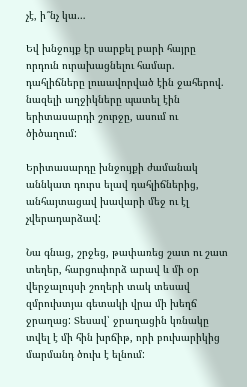չէ, ի՞նչ կա…

Եվ խնջույք էր սարքել բարի հայրը որդուն ուրախացնելու համար. դահլիճները լուսավորված էին ջահերով. նազելի աղջիկները պատել էին երիտասարդի շուրջը, ասում ու ծիծաղում:

Երիտասարդը խնջույքի ժամանակ  աննկատ դուրս ելավ դահլիճներից, անհայտացավ խավարի մեջ ու էլ չվերադարձավ:

Նա գնաց, շրջեց, թափառեց շատ ու շատ տեղեր, հարցուփորձ արավ և մի օր վերջալույսի շողերի տակ տեսավ զմրուխտյա գետակի վրա մի խեղճ ջրաղաց: Տեսավ՝ ջրաղացին կռնակը տվել է մի հին խրճիթ, որի բուխարիկից մարմանդ ծուխ է ելնում: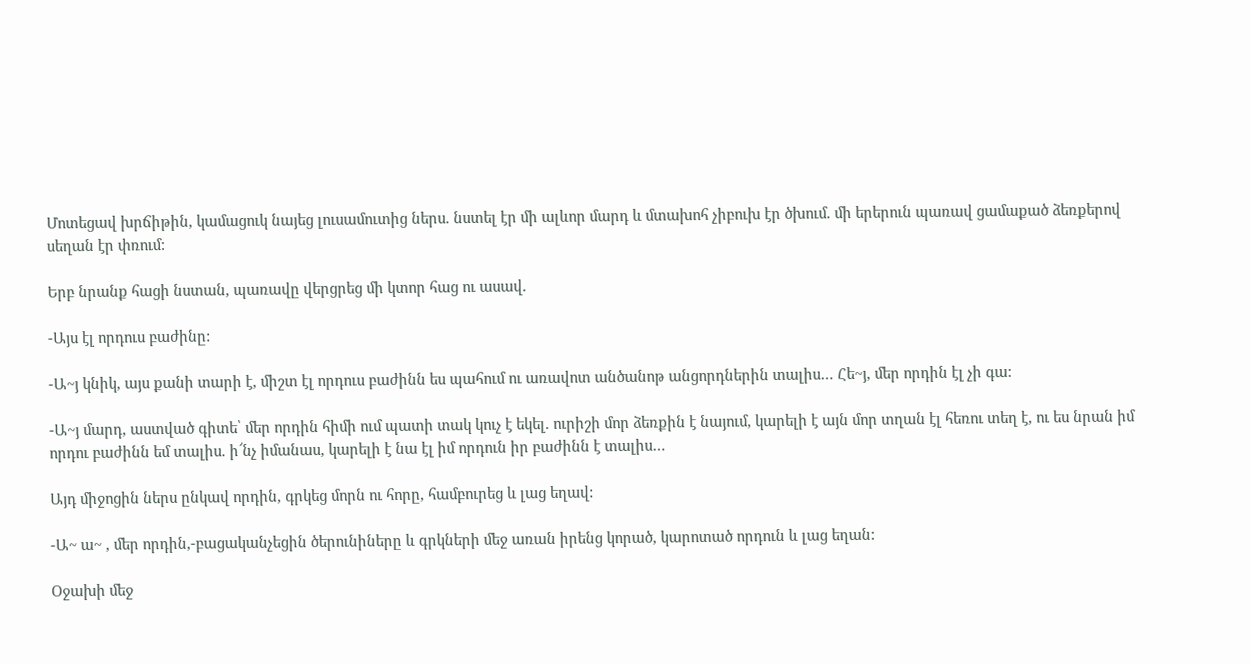Մոտեցավ խրճիթին, կամացուկ նայեց լուսամուտից ներս. նստել էր մի ալևոր մարդ և մտախոհ չիբուխ էր ծխում. մի երերուն պառավ ցամաքած ձեռքերով սեղան էր փռում:

Երբ նրանք հացի նստան, պառավը վերցրեց մի կտոր հաց ու ասավ.

-Այս էլ որդուս բաժինը:

-Ա~յ կնիկ, այս քանի տարի է, միշտ էլ որդուս բաժինն ես պահում ու առավոտ անծանոթ անցորդներին տալիս… Հե~յ, մեր որդին էլ չի գա:

-Ա~յ մարդ, աստված գիտե՝ մեր որդին հիմի ում պատի տակ կուչ է եկել. ուրիշի մոր ձեռքին է նայում, կարելի է այն մոր տղան էլ հեռու տեղ է, ու ես նրան իմ որդու բաժինն եմ տալիս. ի՜նչ իմանաս, կարելի է նա էլ իմ որդուն իր բաժինն է տալիս…

Այդ միջոցին ներս ընկավ որդին, գրկեց մորն ու հորը, համբուրեց և լաց եղավ:

-Ա~ ա~ , մեր որդին,-բացականչեցին ծերունիները և գրկների մեջ առան իրենց կորած, կարոտած որդուն և լաց եղան:

Օջախի մեջ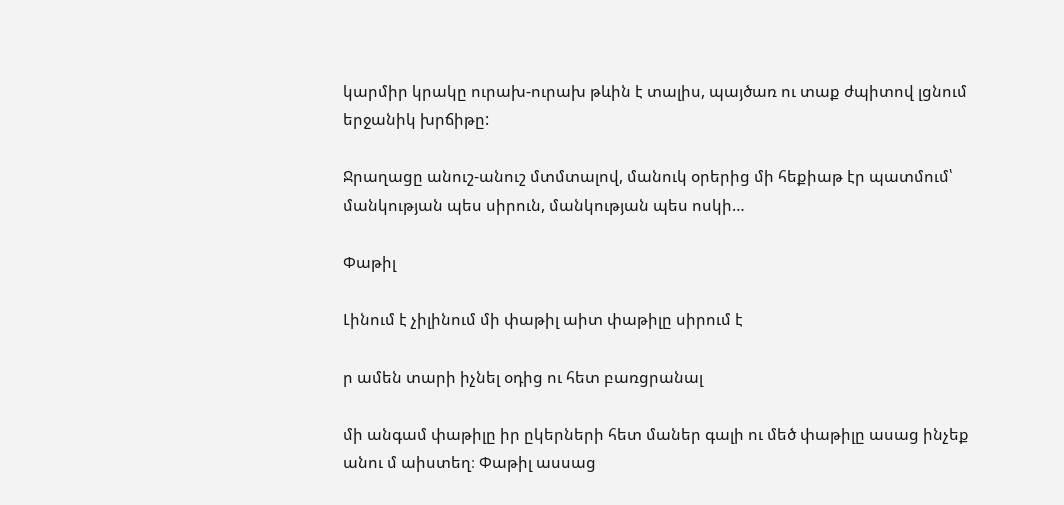կարմիր կրակը ուրախ-ուրախ թևին է տալիս, պայծառ ու տաք ժպիտով լցնում երջանիկ խրճիթը:

Ջրաղացը անուշ-անուշ մտմտալով, մանուկ օրերից մի հեքիաթ էր պատմում՝ մանկության պես սիրուն, մանկության պես ոսկի…

Փաթիլ

Լինում է չիլինում մի փաթիլ աիտ փաթիլը սիրում է

ր ամեն տարի իչնել օդից ու հետ բառցրանալ

մի անգամ փաթիլը իր ըկերների հետ մաներ գալի ու մեծ փաթիլը ասաց ինչեք անու մ աիստեղ։ Փաթիլ ասսաց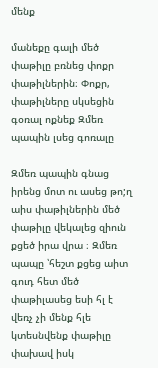մենք

մանեքը գալի մեծ փաթիլը բռնեց փոքր փաթիլներին։ Փոքր, փաթիլները սկսեցին գօռալ ոքնեք Զմեռ պապին լսեց գոռալը

Զմեռ պապին գնաց իրենց մոտ ու ասեց թո;ղ աիս փաթիլներին մեծ փաթիլը վեկալեց զիուն քցեծ իրա վրա ։ Զմեռ պապը ՝հեշտ քցեց աիտ գուդ հետ մեծ փաթիլասեց եսի հլ է վեռչ չի մենք հլե կտեսնվենք փաթիլը փախավ իսկ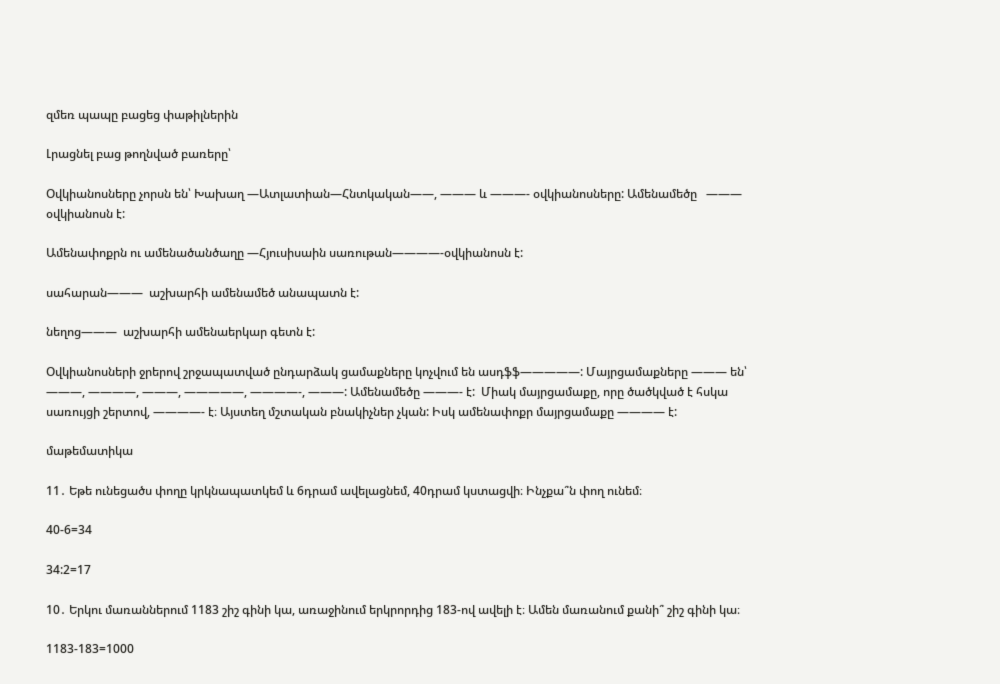զմեռ պապը բացեց փաթիլներին

Լրացնել բաց թողնված բառերը՝

Օվկիանոսները չորսն են՝ Խախաղ —Ատլատիան—Հնտկական——, ——— և ———- օվկիանոսները: Ամենամեծը   ———  օվկիանոսն է:

Ամենափոքրն ու ամենածանծաղը —Հյուսիսաին սառութան————-օվկիանոսն է:

սահարան———  աշխարհի ամենամեծ անապատն է:

նեղոց———  աշխարհի ամենաերկար գետն է:

Օվկիանոսների ջրերով շրջապատված ընդարձակ ցամաքները կոչվում են ասդֆֆ—————: Մայրցամաքները ——— են՝ ———, ————, ———, —————, ————-, ———: Ամենամեծը ———- է:  Միակ մայրցամաքը, որը ծածկված է հսկա սառույցի շերտով, ————- է։ Այստեղ մշտական բնակիչներ չկան: Իսկ ամենափոքր մայրցամաքը ———— է:

մաթեմատիկա

11․ Եթե ունեցածս փողը կրկնապատկեմ և 6դրամ ավելացնեմ, 40դրամ կստացվի։ Ինչքա՞ն փող ունեմ։

40-6=34

34:2=17

10․ Երկու մառաններում 1183 շիշ գինի կա, առաջինում երկրորդից 183-ով ավելի է։ Ամեն մառանում քանի՞ շիշ գինի կա։

1183-183=1000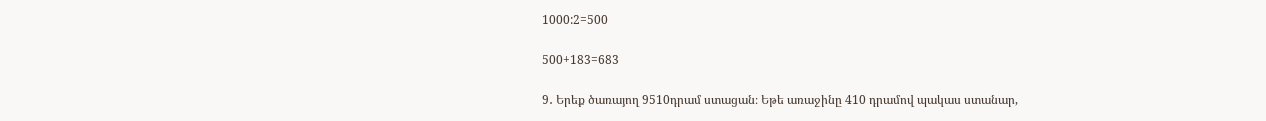1000:2=500

500+183=683

9․ Երեք ծառայող 9510դրամ ստացան։ Եթե առաջինը 410 դրամով պակաս ստանար,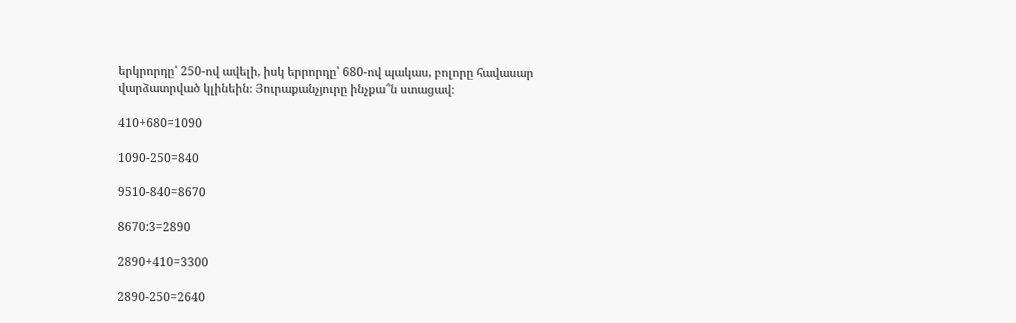երկրորդը՝ 250-ով ավելի, իսկ երրորդը՝ 680-ով պակաս, բոլորը հավասար վարձատրված կլինեին։ Յուրաքանչյուրը ինչքա՞ն ստացավ։

410+680=1090

1090-250=840

9510-840=8670

8670:3=2890

2890+410=3300

2890-250=2640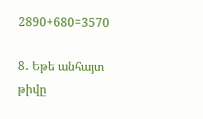2890+680=3570

8․ Եթե անհայտ թիվը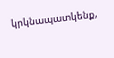կրկնապատկենք,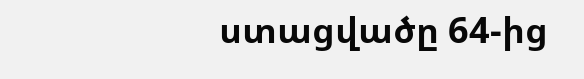ստացվածը 64-ից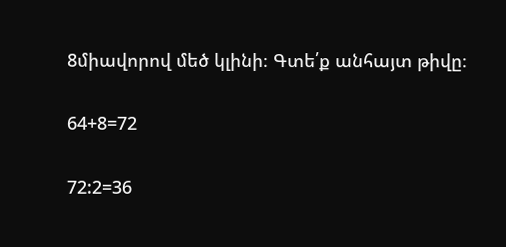8միավորով մեծ կլինի։ Գտե՛ք անհայտ թիվը։

64+8=72

72:2=36